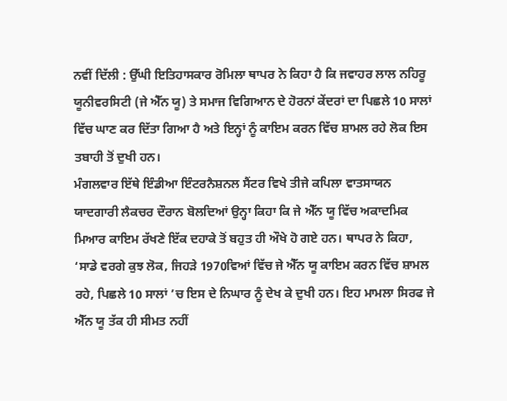ਨਵੀਂ ਦਿੱਲੀ : ਉੱਘੀ ਇਤਿਹਾਸਕਾਰ ਰੋਮਿਲਾ ਥਾਪਰ ਨੇ ਕਿਹਾ ਹੈ ਕਿ ਜਵਾਹਰ ਲਾਲ ਨਹਿਰੂ ਯੂਨੀਵਰਸਿਟੀ (ਜੇ ਐੱਨ ਯੂ) ਤੇ ਸਮਾਜ ਵਿਗਿਆਨ ਦੇ ਹੋਰਨਾਂ ਕੇਂਦਰਾਂ ਦਾ ਪਿਛਲੇ 10 ਸਾਲਾਂ ਵਿੱਚ ਘਾਣ ਕਰ ਦਿੱਤਾ ਗਿਆ ਹੈ ਅਤੇ ਇਨ੍ਹਾਂ ਨੂੰ ਕਾਇਮ ਕਰਨ ਵਿੱਚ ਸ਼ਾਮਲ ਰਹੇ ਲੋਕ ਇਸ ਤਬਾਹੀ ਤੋਂ ਦੁਖੀ ਹਨ।
ਮੰਗਲਵਾਰ ਇੱਥੇ ਇੰਡੀਆ ਇੰਟਰਨੈਸ਼ਨਲ ਸੈਂਟਰ ਵਿਖੇ ਤੀਜੇ ਕਪਿਲਾ ਵਾਤਸਾਯਨ ਯਾਦਗਾਰੀ ਲੈਕਚਰ ਦੌਰਾਨ ਬੋਲਦਿਆਂ ਉਨ੍ਹਾ ਕਿਹਾ ਕਿ ਜੇ ਐੱਨ ਯੂ ਵਿੱਚ ਅਕਾਦਮਿਕ ਮਿਆਰ ਕਾਇਮ ਰੱਖਣੇ ਇੱਕ ਦਹਾਕੇ ਤੋਂ ਬਹੁਤ ਹੀ ਔਖੇ ਹੋ ਗਏ ਹਨ। ਥਾਪਰ ਨੇ ਕਿਹਾ, ‘ਸਾਡੇ ਵਰਗੇ ਕੁਝ ਲੋਕ, ਜਿਹੜੇ 1970ਵਿਆਂ ਵਿੱਚ ਜੇ ਐੱਨ ਯੂ ਕਾਇਮ ਕਰਨ ਵਿੱਚ ਸ਼ਾਮਲ ਰਹੇ, ਪਿਛਲੇ 10 ਸਾਲਾਂ ’ਚ ਇਸ ਦੇ ਨਿਘਾਰ ਨੂੰ ਦੇਖ ਕੇ ਦੁਖੀ ਹਨ। ਇਹ ਮਾਮਲਾ ਸਿਰਫ ਜੇ ਐੱਨ ਯੂ ਤੱਕ ਹੀ ਸੀਮਤ ਨਹੀਂ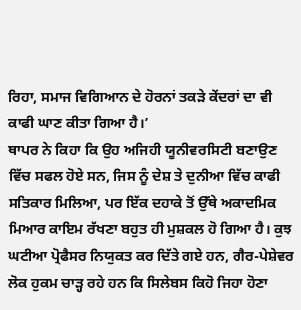ਰਿਹਾ, ਸਮਾਜ ਵਿਗਿਆਨ ਦੇ ਹੋਰਨਾਂ ਤਕੜੇ ਕੇਂਦਰਾਂ ਦਾ ਵੀ ਕਾਫੀ ਘਾਣ ਕੀਤਾ ਗਿਆ ਹੈ।’
ਥਾਪਰ ਨੇ ਕਿਹਾ ਕਿ ਉਹ ਅਜਿਹੀ ਯੂਨੀਵਰਸਿਟੀ ਬਣਾਉਣ ਵਿੱਚ ਸਫਲ ਹੋਏ ਸਨ, ਜਿਸ ਨੂੰ ਦੇਸ਼ ਤੇ ਦੁਨੀਆ ਵਿੱਚ ਕਾਫੀ ਸਤਿਕਾਰ ਮਿਲਿਆ, ਪਰ ਇੱਕ ਦਹਾਕੇ ਤੋਂ ਉੱਥੇ ਅਕਾਦਮਿਕ ਮਿਆਰ ਕਾਇਮ ਰੱਖਣਾ ਬਹੁਤ ਹੀ ਮੁਸ਼ਕਲ ਹੋ ਗਿਆ ਹੈ। ਕੁਝ ਘਟੀਆ ਪ੍ਰੋਫੈਸਰ ਨਿਯੁਕਤ ਕਰ ਦਿੱਤੇ ਗਏ ਹਨ, ਗੈਰ-ਪੇਸ਼ੇਵਰ ਲੋਕ ਹੁਕਮ ਚਾੜ੍ਹ ਰਹੇ ਹਨ ਕਿ ਸਿਲੇਬਸ ਕਿਹੋ ਜਿਹਾ ਹੋਣਾ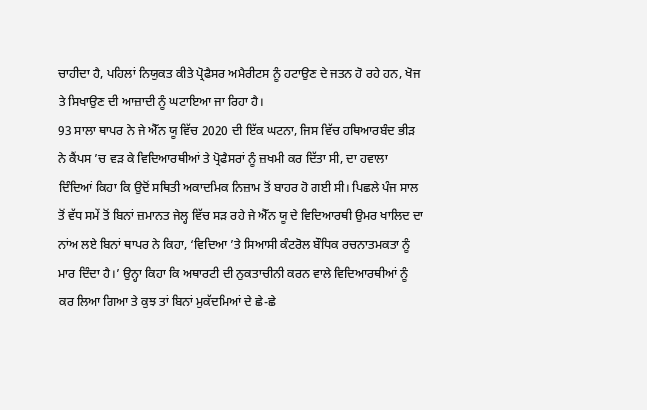ਚਾਹੀਦਾ ਹੈ, ਪਹਿਲਾਂ ਨਿਯੁਕਤ ਕੀਤੇ ਪ੍ਰੋਫੈਸਰ ਅਮੈਰੀਟਸ ਨੂੰ ਹਟਾਉਣ ਦੇ ਜਤਨ ਹੋ ਰਹੇ ਹਨ, ਖੋਜ ਤੇ ਸਿਖਾਉਣ ਦੀ ਆਜ਼ਾਦੀ ਨੂੰ ਘਟਾਇਆ ਜਾ ਰਿਹਾ ਹੈ।
93 ਸਾਲਾ ਥਾਪਰ ਨੇ ਜੇ ਐੱਨ ਯੂ ਵਿੱਚ 2020 ਦੀ ਇੱਕ ਘਟਨਾ, ਜਿਸ ਵਿੱਚ ਹਥਿਆਰਬੰਦ ਭੀੜ ਨੇ ਕੈਂਪਸ ’ਚ ਵੜ ਕੇ ਵਿਦਿਆਰਥੀਆਂ ਤੇ ਪ੍ਰੋਫੈਸਰਾਂ ਨੂੰ ਜ਼ਖਮੀ ਕਰ ਦਿੱਤਾ ਸੀ, ਦਾ ਹਵਾਲਾ ਦਿੰਦਿਆਂ ਕਿਹਾ ਕਿ ਉਦੋਂ ਸਥਿਤੀ ਅਕਾਦਮਿਕ ਨਿਜ਼ਾਮ ਤੋਂ ਬਾਹਰ ਹੋ ਗਈ ਸੀ। ਪਿਛਲੇ ਪੰਜ ਸਾਲ ਤੋਂ ਵੱਧ ਸਮੇਂ ਤੋਂ ਬਿਨਾਂ ਜ਼ਮਾਨਤ ਜੇਲ੍ਹ ਵਿੱਚ ਸੜ ਰਹੇ ਜੇ ਐੱਨ ਯੂ ਦੇ ਵਿਦਿਆਰਥੀ ਉਮਰ ਖਾਲਿਦ ਦਾ ਨਾਂਅ ਲਏ ਬਿਨਾਂ ਥਾਪਰ ਨੇ ਕਿਹਾ, ‘ਵਿਦਿਆ ’ਤੇ ਸਿਆਸੀ ਕੰਟਰੋਲ ਬੌਧਿਕ ਰਚਨਾਤਮਕਤਾ ਨੂੰ ਮਾਰ ਦਿੰਦਾ ਹੈ।’ ਉਨ੍ਹਾ ਕਿਹਾ ਕਿ ਅਥਾਰਟੀ ਦੀ ਨੁਕਤਾਚੀਨੀ ਕਰਨ ਵਾਲੇ ਵਿਦਿਆਰਥੀਆਂ ਨੂੰ ਕਰ ਲਿਆ ਗਿਆ ਤੇ ਕੁਝ ਤਾਂ ਬਿਨਾਂ ਮੁਕੱਦਮਿਆਂ ਦੇ ਛੇ-ਛੇ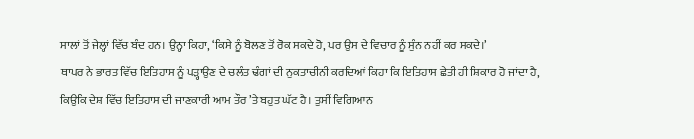ਸਾਲਾਂ ਤੋਂ ਜੇਲ੍ਹਾਂ ਵਿੱਚ ਬੰਦ ਹਨ। ਉਨ੍ਹਾ ਕਿਹਾ, ‘ਕਿਸੇ ਨੂੰ ਬੋਲਣ ਤੋਂ ਰੋਕ ਸਕਦੇ ਹੋ, ਪਰ ਉਸ ਦੇ ਵਿਚਾਰ ਨੂੰ ਸੁੰਨ ਨਹੀਂ ਕਰ ਸਕਦੇ।’
ਥਾਪਰ ਨੇ ਭਾਰਤ ਵਿੱਚ ਇਤਿਹਾਸ ਨੂੰ ਪੜ੍ਹਾਉਣ ਦੇ ਚਲੰਤ ਢੰਗਾਂ ਦੀ ਨੁਕਤਾਚੀਨੀ ਕਰਦਿਆਂ ਕਿਹਾ ਕਿ ਇਤਿਹਾਸ ਛੇਤੀ ਹੀ ਸ਼ਿਕਾਰ ਹੋ ਜਾਂਦਾ ਹੈ, ਕਿਉਕਿ ਦੇਸ਼ ਵਿੱਚ ਇਤਿਹਾਸ ਦੀ ਜਾਣਕਾਰੀ ਆਮ ਤੌਰ ’ਤੇ ਬਹੁਤ ਘੱਟ ਹੈ। ਤੁਸੀਂ ਵਿਗਿਆਨ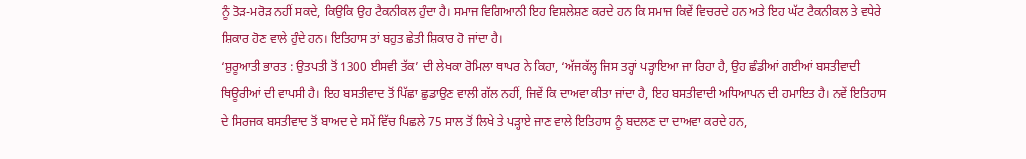ਨੂੰ ਤੋੜ-ਮਰੋੜ ਨਹੀਂ ਸਕਦੇ, ਕਿਉਕਿ ਉਹ ਟੈਕਨੀਕਲ ਹੁੰਦਾ ਹੈ। ਸਮਾਜ ਵਿਗਿਆਨੀ ਇਹ ਵਿਸ਼ਲੇਸ਼ਣ ਕਰਦੇ ਹਨ ਕਿ ਸਮਾਜ ਕਿਵੇਂ ਵਿਚਰਦੇ ਹਨ ਅਤੇ ਇਹ ਘੱਟ ਟੈਕਨੀਕਲ ਤੇ ਵਧੇਰੇ ਸ਼ਿਕਾਰ ਹੋਣ ਵਾਲੇ ਹੁੰਦੇ ਹਨ। ਇਤਿਹਾਸ ਤਾਂ ਬਹੁਤ ਛੇਤੀ ਸ਼ਿਕਾਰ ਹੋ ਜਾਂਦਾ ਹੈ।
‘ਸ਼ੁਰੂਆਤੀ ਭਾਰਤ : ਉਤਪਤੀ ਤੋਂ 1300 ਈਸਵੀ ਤੱਕ’ ਦੀ ਲੇਖਕਾ ਰੋਮਿਲਾ ਥਾਪਰ ਨੇ ਕਿਹਾ, ‘ਅੱਜਕੱਲ੍ਹ ਜਿਸ ਤਰ੍ਹਾਂ ਪੜ੍ਹਾਇਆ ਜਾ ਰਿਹਾ ਹੈ, ਉਹ ਛੰਡੀਆਂ ਗਈਆਂ ਬਸਤੀਵਾਦੀ ਥਿਊਰੀਆਂ ਦੀ ਵਾਪਸੀ ਹੈ। ਇਹ ਬਸਤੀਵਾਦ ਤੋਂ ਪਿੱਛਾ ਛੁਡਾਉਣ ਵਾਲੀ ਗੱਲ ਨਹੀਂ, ਜਿਵੇਂ ਕਿ ਦਾਅਵਾ ਕੀਤਾ ਜਾਂਦਾ ਹੈ, ਇਹ ਬਸਤੀਵਾਦੀ ਅਧਿਆਪਨ ਦੀ ਹਮਾਇਤ ਹੈ। ਨਵੇਂ ਇਤਿਹਾਸ ਦੇ ਸਿਰਜਕ ਬਸਤੀਵਾਦ ਤੋਂ ਬਾਅਦ ਦੇ ਸਮੇਂ ਵਿੱਚ ਪਿਛਲੇ 75 ਸਾਲ ਤੋਂ ਲਿਖੇ ਤੇ ਪੜ੍ਹਾਏ ਜਾਣ ਵਾਲੇ ਇਤਿਹਾਸ ਨੂੰ ਬਦਲਣ ਦਾ ਦਾਅਵਾ ਕਰਦੇ ਹਨ,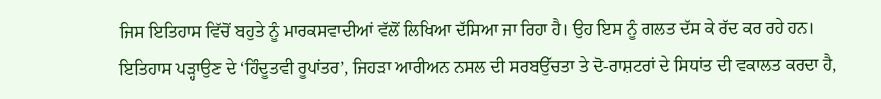ਜਿਸ ਇਤਿਹਾਸ ਵਿੱਚੋਂ ਬਹੁਤੇ ਨੂੰ ਮਾਰਕਸਵਾਦੀਆਂ ਵੱਲੋਂ ਲਿਖਿਆ ਦੱਸਿਆ ਜਾ ਰਿਹਾ ਹੈ। ਉਹ ਇਸ ਨੂੰ ਗਲਤ ਦੱਸ ਕੇ ਰੱਦ ਕਰ ਰਹੇ ਹਨ।
ਇਤਿਹਾਸ ਪੜ੍ਹਾਉਣ ਦੇ ‘ਹਿੰਦੂਤਵੀ ਰੂਪਾਂਤਰ’, ਜਿਹੜਾ ਆਰੀਅਨ ਨਸਲ ਦੀ ਸਰਬਉੱਚਤਾ ਤੇ ਦੋ-ਰਾਸ਼ਟਰਾਂ ਦੇ ਸਿਧਾਂਤ ਦੀ ਵਕਾਲਤ ਕਰਦਾ ਹੈ,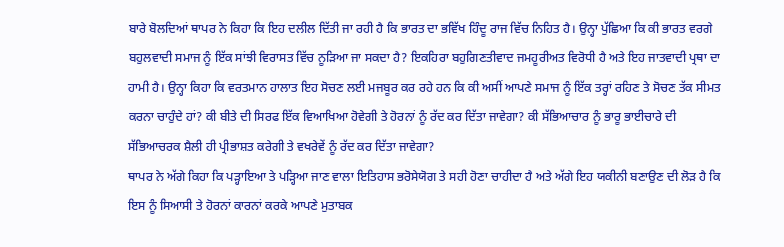ਬਾਰੇ ਬੋਲਦਿਆਂ ਥਾਪਰ ਨੇ ਕਿਹਾ ਕਿ ਇਹ ਦਲੀਲ ਦਿੱਤੀ ਜਾ ਰਹੀ ਹੈ ਕਿ ਭਾਰਤ ਦਾ ਭਵਿੱਖ ਹਿੰਦੂ ਰਾਜ ਵਿੱਚ ਨਿਹਿਤ ਹੈ। ਉਨ੍ਹਾ ਪੁੱਛਿਆ ਕਿ ਕੀ ਭਾਰਤ ਵਰਗੇ ਬਹੁਲਵਾਦੀ ਸਮਾਜ ਨੂੰ ਇੱਕ ਸਾਂਝੀ ਵਿਰਾਸਤ ਵਿੱਚ ਨੂੜਿਆ ਜਾ ਸਕਦਾ ਹੈ? ਇਕਹਿਰਾ ਬਹੁਗਿਣਤੀਵਾਦ ਜਮਹੂਰੀਅਤ ਵਿਰੋਧੀ ਹੈ ਅਤੇ ਇਹ ਜਾਤਵਾਦੀ ਪ੍ਰਥਾ ਦਾ ਹਾਮੀ ਹੈ। ਉਨ੍ਹਾ ਕਿਹਾ ਕਿ ਵਰਤਮਾਨ ਹਾਲਾਤ ਇਹ ਸੋਚਣ ਲਈ ਮਜਬੂਰ ਕਰ ਰਹੇ ਹਨ ਕਿ ਕੀ ਅਸੀਂ ਆਪਣੇ ਸਮਾਜ ਨੂੰ ਇੱਕ ਤਰ੍ਹਾਂ ਰਹਿਣ ਤੇ ਸੋਚਣ ਤੱਕ ਸੀਮਤ ਕਰਨਾ ਚਾਹੁੰਦੇ ਹਾਂ? ਕੀ ਬੀਤੇ ਦੀ ਸਿਰਫ ਇੱਕ ਵਿਆਖਿਆ ਹੋਵੇਗੀ ਤੇ ਹੋਰਨਾਂ ਨੂੰ ਰੱਦ ਕਰ ਦਿੱਤਾ ਜਾਵੇਗਾ? ਕੀ ਸੱਭਿਆਚਾਰ ਨੂੰ ਭਾਰੂ ਭਾਈਚਾਰੇ ਦੀ ਸੱਭਿਆਚਰਕ ਸ਼ੈਲੀ ਹੀ ਪ੍ਰੀਭਾਸ਼ਤ ਕਰੇਗੀ ਤੇ ਵਖਰੇਵੇਂ ਨੂੰ ਰੱਦ ਕਰ ਦਿੱਤਾ ਜਾਵੇਗਾ?
ਥਾਪਰ ਨੇ ਅੱਗੇ ਕਿਹਾ ਕਿ ਪੜ੍ਹਾਇਆ ਤੇ ਪੜ੍ਹਿਆ ਜਾਣ ਵਾਲਾ ਇਤਿਹਾਸ ਭਰੋਸੇਯੋਗ ਤੇ ਸਹੀ ਹੋਣਾ ਚਾਹੀਦਾ ਹੈ ਅਤੇ ਅੱਗੇ ਇਹ ਯਕੀਨੀ ਬਣਾਉਣ ਦੀ ਲੋੜ ਹੈ ਕਿ ਇਸ ਨੂੰ ਸਿਆਸੀ ਤੇ ਹੋਰਨਾਂ ਕਾਰਨਾਂ ਕਰਕੇ ਆਪਣੇ ਮੁਤਾਬਕ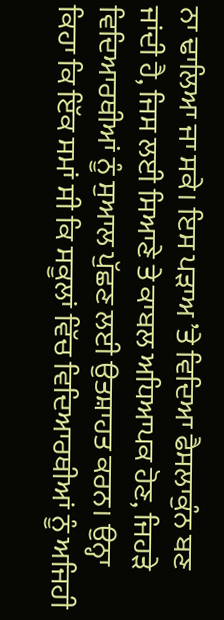ਨਾ ਢਾਲਿਆ ਜਾ ਸਕੇ। ਇਸ ਪੜਾਅ ’ਤੇ ਵਿਦਿਆ ਫੈਸਲਾਕੁੰਨ ਬਣ ਜਾਂਦੀ ਹੈ, ਜਿਸ ਲਈ ਸਿਆਣੇ ਤੇ ਕਾਬਲ ਅਧਿਆਪਕ ਹੋਣ, ਜਿਹੜੇ ਵਿਦਿਆਰਥੀਆਂ ਨੂੰ ਸੁਆਲ ਪੁੱਛਣ ਲਈ ਉਤਸ਼ਾਹਤ ਕਰਨ। ਉਨ੍ਹਾ ਕਿਹਾ ਕਿ ਇੱਕ ਸਮਾਂ ਸੀ ਕਿ ਸਕੂਲਾਂ ਵਿੱਚ ਵਿਦਿਆਰਥੀਆਂ ਨੂੰ ਅਜਿਹੀ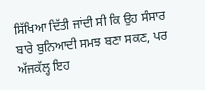ਸਿੱਖਿਆ ਦਿੱਤੀ ਜਾਂਦੀ ਸੀ ਕਿ ਉਹ ਸੰਸਾਰ ਬਾਰੇ ਬੁਨਿਆਦੀ ਸਮਝ ਬਣਾ ਸਕਣ, ਪਰ ਅੱਜਕੱਲ੍ਹ ਇਹ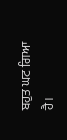ਬਹੁਤ ਘਟ ਗਿਆ ਹੈ।